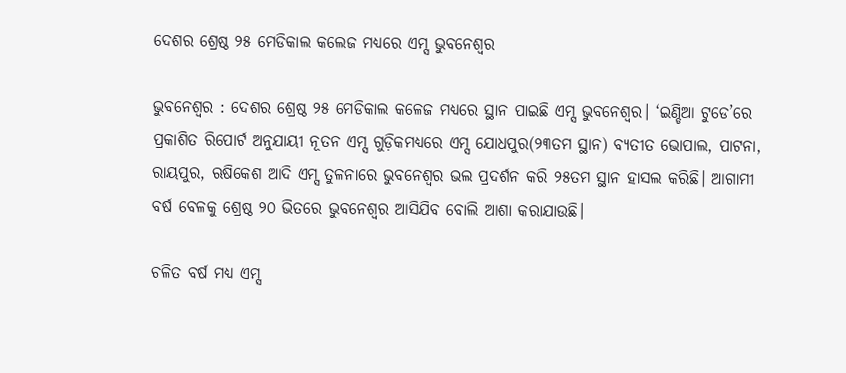ଦେଶର ଶ୍ରେଷ୍ଠ ୨୫ ମେଡିକାଲ କଲେଜ ମଧ୍ୟରେ ଏମ୍ସ ଭୁବନେଶ୍ବର

ଭୁବନେଶ୍ବର : ଦେଶର ଶ୍ରେଷ୍ଠ ୨୫ ମେଡିକାଲ କଳେଜ ମଧ୍ୟରେ ସ୍ଥାନ ପାଇଛି ଏମ୍ସ ଭୁବନେଶ୍ବର। ‘ଇଣ୍ଡିଆ ଟୁଡେ’ରେ ପ୍ରକାଶିତ ରିପୋର୍ଟ ଅନୁଯାୟୀ ନୂତନ ଏମ୍ସ ଗୁଡ଼ିକମଧ୍ୟରେ ଏମ୍ସ ଯୋଧପୁର(୨୩ତମ ସ୍ଥାନ) ବ୍ୟତୀତ ଭୋପାଲ, ପାଟନା, ରାୟପୁର, ଋଷିକେଶ ଆଦି ଏମ୍ସ ତୁଳନାରେ ଭୁବନେଶ୍ବର ଭଲ ପ୍ରଦର୍ଶନ କରି ୨୫ତମ ସ୍ଥାନ ହାସଲ କରିଛି। ଆଗାମୀ ବର୍ଷ ବେଳକୁ ଶ୍ରେଷ୍ଠ ୨୦ ଭିତରେ ଭୁବନେଶ୍ବର ଆସିଯିବ ବୋଲି ଆଶା କରାଯାଉଛି।

ଚଳିତ ବର୍ଷ ମଧ୍ୟ ଏମ୍ସ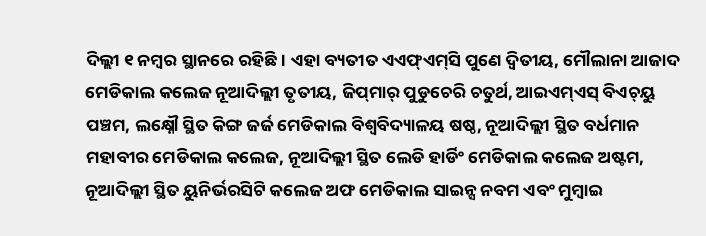ଦିଲ୍ଲୀ ୧ ନମ୍ବର ସ୍ଥାନରେ ରହିଛି। ଏହା ବ୍ୟତୀତ ଏଏଫ୍‌ଏମ୍‌ସି ପୁଣେ ଦ୍ବିତୀୟ, ମୌଲାନା ଆଜାଦ ମେଡିକାଲ କଲେଜ ନୂଆଦିଲ୍ଲୀ ତୃତୀୟ, ଜିପ୍‌ମାର୍‌ ପୁଡୁଚେରି ଚତୁର୍ଥ, ଆଇଏମ୍‌ଏସ୍‌ ବିଏଚ୍‌ୟୁ ପଞ୍ଚମ, ଲକ୍ଷ୍ନୌ ସ୍ଥିତ କିଙ୍ଗ ଜର୍ଜ ମେଡିକାଲ ବିଶ୍ବବିଦ୍ୟାଳୟ ଷଷ୍ଠ, ନୂଆଦିଲ୍ଲୀ ସ୍ଥିତ ବର୍ଧମାନ ମହାବୀର ମେଡିକାଲ କଲେଜ, ନୂଆଦିଲ୍ଲୀ ସ୍ଥିତ ଲେଡି ହାର୍ଡିଂ ମେଡିକାଲ କଲେଜ ଅଷ୍ଟମ, ନୂଆଦିଲ୍ଲୀ ସ୍ଥିତ ୟୁନିର୍ଭରସିଟି କଲେଜ ଅଫ ମେଡିକାଲ ସାଇନ୍ସ ନବମ ଏବଂ ମୁମ୍ବାଇ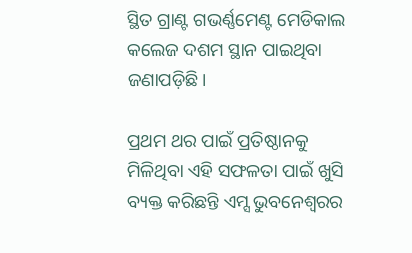ସ୍ଥିତ ଗ୍ରାଣ୍ଟ ଗଭର୍ଣ୍ଣମେଣ୍ଟ ମେଡିକାଲ କଲେଜ ଦଶମ ସ୍ଥାନ ପାଇଥିବା ଜଣାପଡ଼ିଛି।

ପ୍ରଥମ ଥର ପାଇଁ ପ୍ରତିଷ୍ଠାନକୁ ମିଳିଥିବା ଏହି ସଫଳତା ପାଇଁ ଖୁସି ବ୍ୟକ୍ତ କରିଛନ୍ତି ଏମ୍ସ ଭୁବନେଶ୍ବରର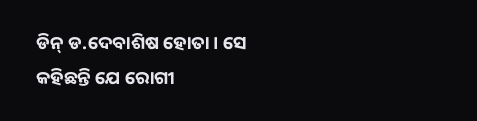ଡିନ୍‌ ଡ.ଦେବାଶିଷ ହୋତା। ସେ କହିଛନ୍ତି ଯେ ରୋଗୀ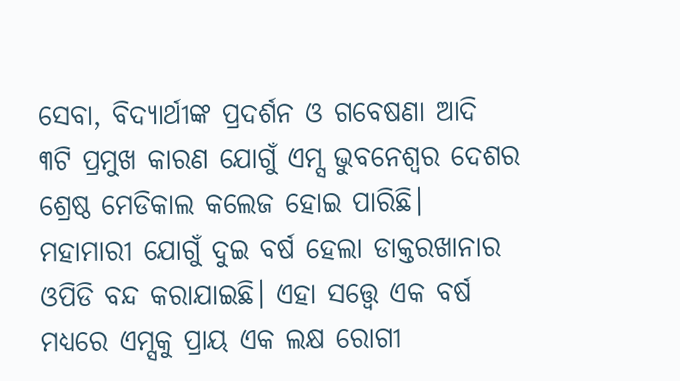ସେବା, ବିଦ୍ୟାର୍ଥୀଙ୍କ ପ୍ରଦର୍ଶନ ଓ ଗବେଷଣା ଆଦି ୩ଟି ପ୍ରମୁଖ କାରଣ ଯୋଗୁଁ ଏମ୍ସ ଭୁବନେଶ୍ବର ଦେଶର ଶ୍ରେଷ୍ଠ ମେଡିକାଲ କଲେଜ ହୋଇ ପାରିଛି। ମହାମାରୀ ଯୋଗୁଁ ଦୁଇ ବର୍ଷ ହେଲା ଡାକ୍ତରଖାନାର ଓପିଡି ବନ୍ଦ କରାଯାଇଛି। ଏହା ସତ୍ତ୍ବେ ଏକ ବର୍ଷ ମଧ୍ୟରେ ଏମ୍ସକୁ ପ୍ରାୟ ଏକ ଲକ୍ଷ ରୋଗୀ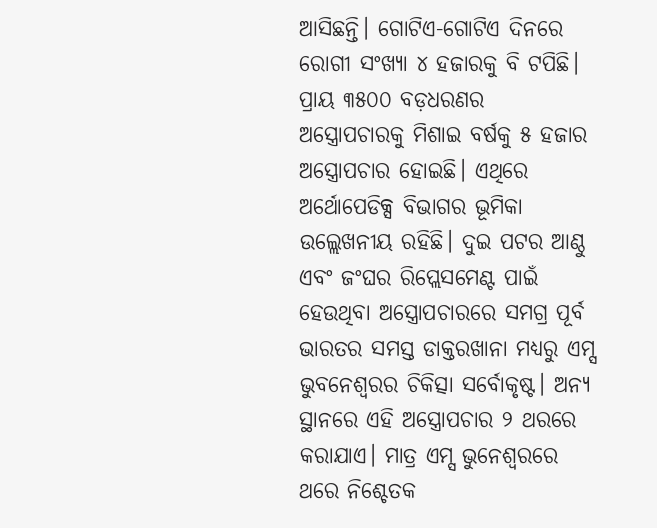ଆସିଛନ୍ତି। ଗୋଟିଏ-ଗୋଟିଏ ଦିନରେ ରୋଗୀ ସଂଖ୍ୟା ୪ ହଜାରକୁ ବି ଟପିଛି। ପ୍ରାୟ ୩୫୦୦ ବଡ଼ଧରଣର ଅସ୍ତ୍ରୋପଚାରକୁ ମିଶାଇ ବର୍ଷକୁ ୫ ହଜାର ଅସ୍ତ୍ରୋପଚାର ହୋଇଛି। ଏଥିରେ ଅର୍ଥୋପେଡିକ୍ସ ବିଭାଗର ଭୂମିକା ଉଲ୍ଲେଖନୀୟ ରହିଛି। ଦୁଇ ପଟର ଆଣ୍ଠୁ ଏବଂ ଜଂଘର ରିପ୍ଲେସମେଣ୍ଟ ପାଇଁ ହେଉଥିବା ଅସ୍ତ୍ରୋପଚାରରେ ସମଗ୍ର ପୂର୍ବ ଭାରତର ସମସ୍ତ ଡାକ୍ତରଖାନା ମଧ୍ୟରୁ ଏମ୍ସ ଭୁବନେଶ୍ବରର ଚିକିତ୍ସା ସର୍ବୋକୃଷ୍ଟ। ଅନ୍ୟ ସ୍ଥାନରେ ଏହି ଅସ୍ତ୍ରୋପଚାର ୨ ଥରରେ କରାଯାଏ। ମାତ୍ର ଏମ୍ସ ଭୁନେଶ୍ବରରେ ଥରେ ନିଶ୍ଚେତକ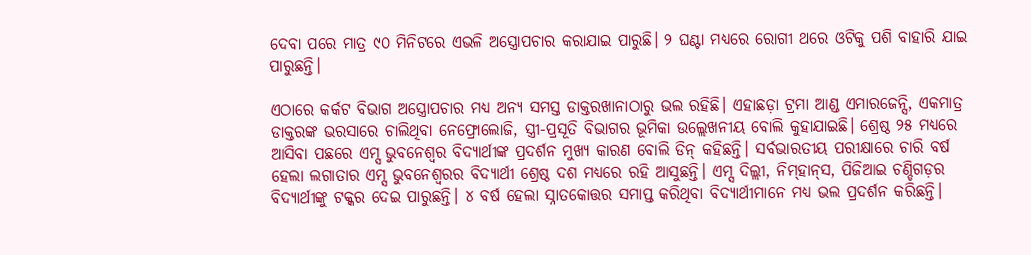ଦେବା ପରେ ମାତ୍ର ୯୦ ମିନିଟରେ ଏଭଳି ଅସ୍ତ୍ରୋପଚାର କରାଯାଇ ପାରୁଛି। ୨ ଘଣ୍ଟା ମଧ୍ୟରେ ରୋଗୀ ଥରେ ଓଟିକୁ ପଶି ବାହାରି ଯାଇ ପାରୁଛନ୍ତି।

ଏଠାରେ କର୍କଟ ବିଭାଗ ଅସ୍ତ୍ରୋପଚାର ମଧ୍ୟ ଅନ୍ୟ ସମସ୍ତ ଡାକ୍ତରଖାନାଠାରୁ ଭଲ ରହିଛି। ଏହାଛଡ଼ା ଟ୍ରମା ଆଣ୍ଡ ଏମାରଜେନ୍ସି, ଏକମାତ୍ର ଡାକ୍ତରଙ୍କ ଭରସାରେ ଚାଲିଥିବା ନେଫ୍ରୋଲୋଜି, ସ୍ତ୍ରୀ-ପ୍ରସୂତି ବିଭାଗର ଭୂମିକା ଉଲ୍ଲେଖନୀୟ ବୋଲି କୁହାଯାଇଛି। ଶ୍ରେଷ୍ଠ ୨୫ ମଧ୍ୟରେ ଆସିବା ପଛରେ ଏମ୍ସ ଭୁବନେଶ୍ବର ବିଦ୍ୟାର୍ଥୀଙ୍କ ପ୍ରଦର୍ଶନ ମୁଖ୍ୟ କାରଣ ବୋଲି ଡିନ୍‌ କହିଛନ୍ତି। ସର୍ବଭାରତୀୟ ପରୀକ୍ଷାରେ ଚାରି ବର୍ଷ ହେଲା ଲଗାତାର ଏମ୍ସ ଭୁବନେଶ୍ବରର ବିଦ୍ୟାର୍ଥୀ ଶ୍ରେଷ୍ଠ ଦଶ ମଧ୍ୟରେ ରହି ଆସୁଛନ୍ତି। ଏମ୍ସ ଦିଲ୍ଲୀ, ନିମ୍‌ହାନ୍‌ସ, ପିଜିଆଇ ଚଣ୍ଡିଗଡ଼ର ବିଦ୍ୟାର୍ଥୀଙ୍କୁ ଟକ୍କର ଦେଇ ପାରୁଛନ୍ତି। ୪ ବର୍ଷ ହେଲା ସ୍ନାତକୋତ୍ତର ସମାପ୍ତ କରିଥିବା ବିଦ୍ୟାର୍ଥୀମାନେ ମଧ୍ୟ ଭଲ ପ୍ରଦର୍ଶନ କରିଛନ୍ତି।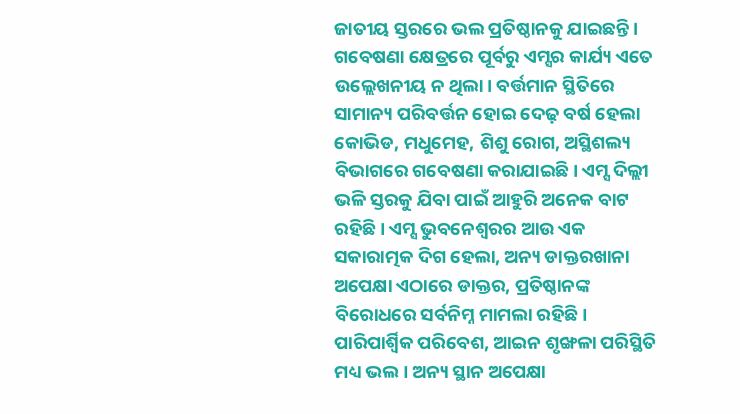ଜାତୀୟ ସ୍ତରରେ ଭଲ ପ୍ରତିଷ୍ଠାନକୁ ଯାଇଛନ୍ତି। ଗବେଷଣା କ୍ଷେତ୍ରରେ ପୂର୍ବରୁ ଏମ୍ସର କାର୍ଯ୍ୟ ଏତେ ଉଲ୍ଲେଖନୀୟ ନ ଥିଲା। ବର୍ତ୍ତମାନ ସ୍ଥିତିରେ ସାମାନ୍ୟ ପରିବର୍ତ୍ତନ ହୋଇ ଦେଢ଼ ବର୍ଷ ହେଲା କୋଭିଡ, ମଧୁମେହ, ଶିଶୁ ରୋଗ, ଅସ୍ଥିଶଲ୍ୟ ବିଭାଗରେ ଗବେଷଣା କରାଯାଇଛି। ଏମ୍ସ ଦିଲ୍ଲୀ ଭଳି ସ୍ତରକୁ ଯିବା ପାଇଁ ଆହୁରି ଅନେକ ବାଟ ରହିଛି। ଏମ୍ସ ଭୁବନେଶ୍ବରର ଆଉ ଏକ ସକାରାତ୍ମକ ଦିଗ ହେଲା, ଅନ୍ୟ ଡାକ୍ତରଖାନା ଅପେକ୍ଷା ଏଠାରେ ଡାକ୍ତର, ପ୍ରତିଷ୍ଠାନଙ୍କ ବିରୋଧରେ ସର୍ବନିମ୍ନ ମାମଲା ରହିଛି। ପାରିପାର୍ଶ୍ବିକ ପରିବେଶ, ଆଇନ ଶୃଙ୍ଖଳା ପରିସ୍ଥିତି ମଧ୍ୟ ଭଲ। ଅନ୍ୟ ସ୍ଥାନ ଅପେକ୍ଷା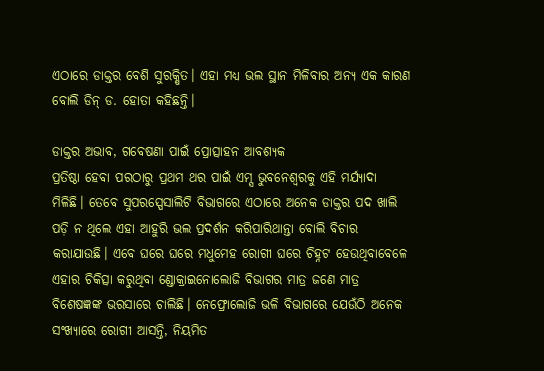ଏଠାରେ ଡାକ୍ତର ବେଶି ସୁରକ୍ଷିତ। ଏହା ମଧ୍ୟ ଭଲ ସ୍ଥାନ ମିଳିବାର ଅନ୍ୟ ଏକ କାରଣ ବୋଲି ଡିନ୍‌ ଡ. ହୋତା କହିଛନ୍ତି।

ଡାକ୍ତର ଅଭାବ, ଗବେଷଣା ପାଇଁ ପ୍ରୋତ୍ସାହନ ଆବଶ୍ୟକ
ପ୍ରତିଷ୍ଠା ହେବା ପରଠାରୁ ପ୍ରଥମ ଥର ପାଇଁ ଏମ୍ସ ଭୁବନେଶ୍ବରକୁ ଏହି ମର୍ଯ୍ୟାଦା ମିଳିଛି। ତେବେ ସୁପରସ୍ପେସାଲିଟି ବିଭାଗରେ ଏଠାରେ ଅନେକ ଡାକ୍ତର ପଦ ଖାଲି ପଡ଼ି ନ ଥିଲେ ଏହା ଆହୁରି ଭଲ ପ୍ରଦର୍ଶନ କରିପାରିଥାନ୍ତା ବୋଲି ବିଚାର କରାଯାଉଛି। ଏବେ ଘରେ ଘରେ ମଧୁମେହ ରୋଗୀ ଘରେ ଚିହ୍ନଟ ହେଉଥିବାବେଳେ ଏହାର ଚିକିତ୍ସା କରୁଥିବା ଣ୍ଡୋକ୍ରାଇନୋଲୋଜି ବିଭାଗର ମାତ୍ର ଜଣେ ମ‌ାତ୍ର ବିଶେଷଜ୍ଞଙ୍କ ଭରସାରେ ଚାଲିଛି। ନେଫ୍ରୋଲୋଜି ଭଳି ବିଭାଗରେ ଯେଉଁଠି ଅନେକ ସଂଖ୍ୟାରେ ରୋଗୀ ଆସନ୍ତି, ନିୟମିତ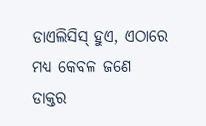ଡାଏଲିସିସ୍‌ ହୁଏ, ଏଠାରେ ମଧ୍ୟ କେବଳ ଜଣେ ଡାକ୍ତର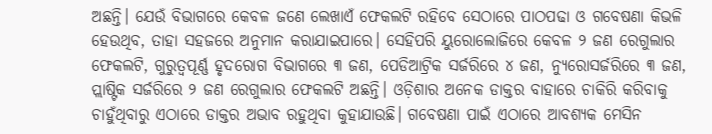ଅଛନ୍ତି। ଯେଉଁ ବିଭାଗରେ କେବଳ ଜଣେ ଲେଖାଏଁ ଫେକଲଟି ରହିବେ ସେଠାରେ ପାଠପଢା ଓ ଗବେଷଣା କିଭଳି ହେଉଥିବ, ତାହା ସହଜରେ ଅନୁମାନ କରାଯାଇପାରେ। ‌ସେହିପରି ୟୁରୋଲୋଜିରେ କେବଳ ୨ ଜଣ ରେଗୁଲାର ଫେକଲଟି, ଗୁରୁତ୍ବପୂର୍ଣ୍ଣ ହୃଦରୋଗ ବିଭାଗରେ ୩ ଜଣ, ପେଡିଆଟ୍ରିକ ସର୍ଜରିରେ ୪ ଜଣ, ନ୍ୟୁରୋସର୍ଜରିରେ ୩ ଜଣ, ପ୍ଲାଷ୍ଟିକ ସର୍ଜରିରେ ୨ ଜଣ ରେଗୁଲାର ଫେକଲଟି ଅଛନ୍ତି। ଓଡ଼ିଶାର ଅନେକ ଡାକ୍ତର ବାହାରେ ଚାକିରି କରିବାକୁ ଚାହୁଁଥିବାରୁ ଏଠାରେ ଡାକ୍ତର ଅଭାବ ରହୁଥିବା କୁହାଯାଉଛି। ଗବେଷଣା ପାଇଁ ଏଠାରେ ଆବଶ୍ୟକ ମେସିନ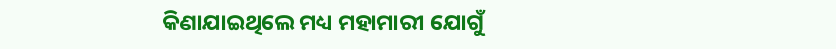କିଣାଯାଇଥିଲେ ମଧ୍ୟ ମହାମାରୀ ଯୋଗୁଁ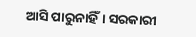ଆସି ପାରୁନାହିଁ। ସରକାରୀ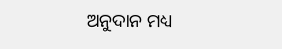ଅନୁଦାନ ମଧ୍ୟ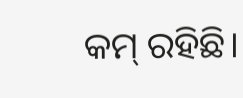କମ୍‌ ରହିଛି।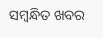ସମ୍ବନ୍ଧିତ ଖବର